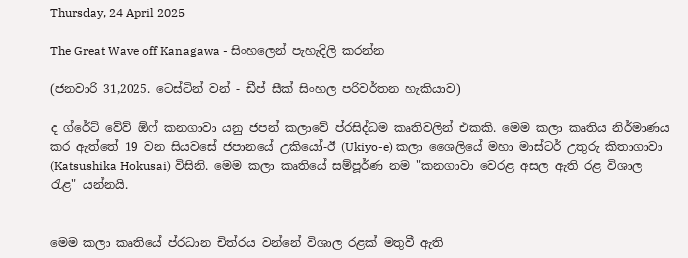Thursday, 24 April 2025

The Great Wave off Kanagawa - සිංහලෙන් පැහැදිලි කරන්න

(ජනවාරි 31,2025. ටෙස්ටින් වන් - ඩීප් සීක් සිංහල පරිවර්තන හැකියාව)

ද ග්රේට් වේව් ඕෆ් කනගාවා යනු ජපන් කලාවේ ප්රසිද්ධම කෘතිවලින් එකකි. මෙම කලා කෘතිය නිර්මාණය කර ඇත්තේ 19 වන සියවසේ ජපානයේ උකියෝ-ඊ (Ukiyo-e) කලා ශෛලියේ මහා මාස්ටර් උතුරු කිතාගාවා (Katsushika Hokusai) විසිනි. මෙම කලා කෘතියේ සම්පූර්ණ නම "කනගාවා වෙරළ අසල ඇති රළ විශාල රැළ" යන්නයි.


මෙම කලා කෘතියේ ප්රධාන චිත්රය වන්නේ විශාල රළක් මතුවී ඇති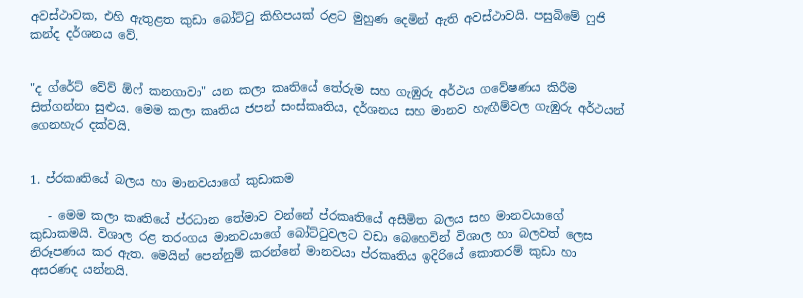අවස්ථාවක, එහි ඇතුළත කුඩා බෝට්ටු කිහිපයක් රළට මුහුණ දෙමින් ඇති අවස්ථාවයි. පසුබිමේ ෆුජි කන්ද දර්ශනය වේ.


"ද ග්රේට් වේව් ඕෆ් කනගාවා" යන කලා කෘතියේ තේරුම සහ ගැඹුරු අර්ථය ගවේෂණය කිරීම සිත්ගන්නා සුළුය. මෙම කලා කෘතිය ජපන් සංස්කෘතිය, දර්ශනය සහ මානව හැඟීම්වල ගැඹුරු අර්ථයන් ගෙනහැර දක්වයි.


1. ප්රකෘතියේ බලය හා මානවයාගේ කුඩාකම

   - මෙම කලා කෘතියේ ප්රධාන තේමාව වන්නේ ප්රකෘතියේ අසීමිත බලය සහ මානවයාගේ කුඩාකමයි. විශාල රළ තරංගය මානවයාගේ බෝට්ටුවලට වඩා බෙහෙවින් විශාල හා බලවත් ලෙස නිරූපණය කර ඇත. මෙයින් පෙන්නුම් කරන්නේ මානවයා ප්රකෘතිය ඉදිරියේ කොතරම් කුඩා හා අසරණද යන්නයි.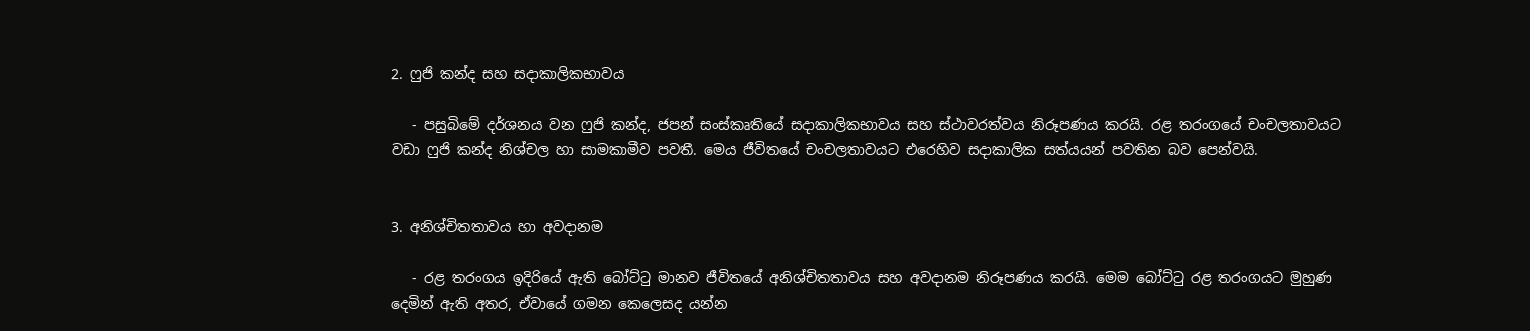2. ෆුජි කන්ද සහ සදාකාලිකභාවය

   - පසුබිමේ දර්ශනය වන ෆුජි කන්ද, ජපන් සංස්කෘතියේ සදාකාලිකභාවය සහ ස්ථාවරත්වය නිරූපණය කරයි. රළ තරංගයේ චංචලතාවයට වඩා ෆුජි කන්ද නිශ්චල හා සාමකාමීව පවතී. මෙය ජීවිතයේ චංචලතාවයට එරෙහිව සදාකාලික සත්යයන් පවතින බව පෙන්වයි.


3. අනිශ්චිතතාවය හා අවදානම

   - රළ තරංගය ඉදිරියේ ඇති බෝට්ටු මානව ජීවිතයේ අනිශ්චිතතාවය සහ අවදානම නිරූපණය කරයි. මෙම බෝට්ටු රළ තරංගයට මුහුණ දෙමින් ඇති අතර, ඒවායේ ගමන කෙලෙසද යන්න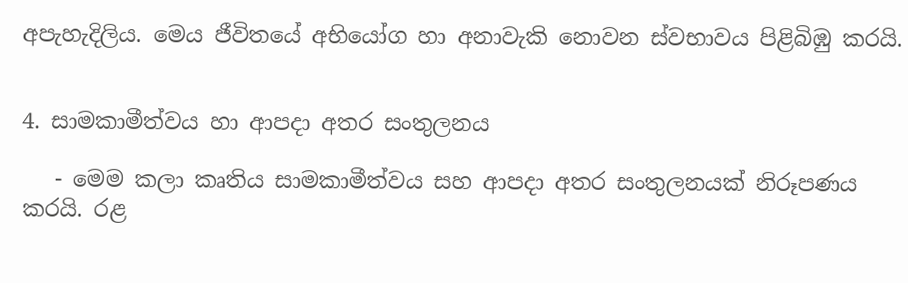අපැහැදිලිය. මෙය ජීවිතයේ අභියෝග හා අනාවැකි නොවන ස්වභාවය පිළිබිඹු කරයි.


4. සාමකාමීත්වය හා ආපදා අතර සංතුලනය

   - මෙම කලා කෘතිය සාමකාමීත්වය සහ ආපදා අතර සංතුලනයක් නිරූපණය කරයි. රළ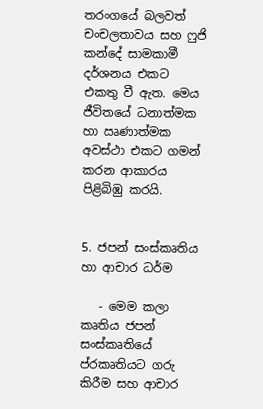තරංගයේ බලවත් චංචලතාවය සහ ෆුජි කන්දේ සාමකාමී දර්ශනය එකට එකතු වී ඇත. මෙය ජීවිතයේ ධනාත්මක හා ඍණාත්මක අවස්ථා එකට ගමන් කරන ආකාරය පිළිබිඹු කරයි.


5. ජපන් සංස්කෘතිය හා ආචාර ධර්ම

   - මෙම කලා කෘතිය ජපන් සංස්කෘතියේ ප්රකෘතියට ගරු කිරීම සහ ආචාර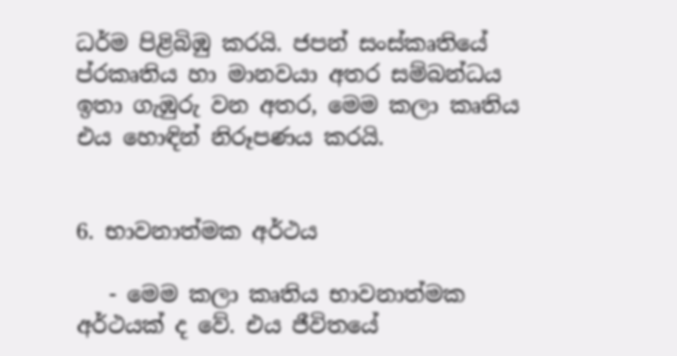ධර්ම පිළිබිඹු කරයි. ජපන් සංස්කෘතියේ ප්රකෘතිය හා මානවයා අතර සම්බන්ධය ඉතා ගැඹුරු වන අතර, මෙම කලා කෘතිය එය හොඳින් නිරූපණය කරයි.


6. භාවනාත්මක අර්ථය

   - මෙම කලා කෘතිය භාවනාත්මක අර්ථයක් ද වේ. එය ජීවිතයේ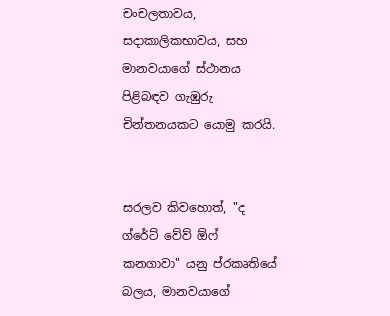චංචලතාවය, සදාකාලිකභාවය, සහ මානවයාගේ ස්ථානය පිළිබඳව ගැඹුරු චින්තනයකට යොමු කරයි.


සරලව කිවහොත්, "ද ග්රේට් වේව් ඕෆ් කනගාවා" යනු ප්රකෘතියේ බලය, මානවයාගේ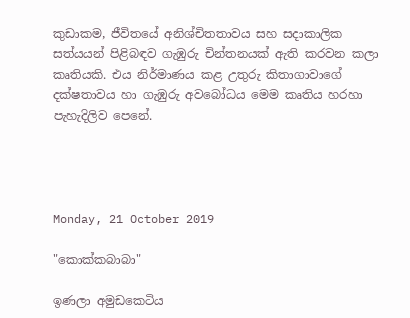කුඩාකම, ජීවිතයේ අනිශ්චිතතාවය සහ සදාකාලික සත්යයන් පිළිබඳව ගැඹුරු චින්තනයක් ඇති කරවන කලා කෘතියකි. එය නිර්මාණය කළ උතුරු කිතාගාවාගේ දක්ෂතාවය හා ගැඹුරු අවබෝධය මෙම කෘතිය හරහා පැහැදිලිව පෙනේ.




Monday, 21 October 2019

"කොක්කබාබා"

ඉණලා අමුඩකෙටිය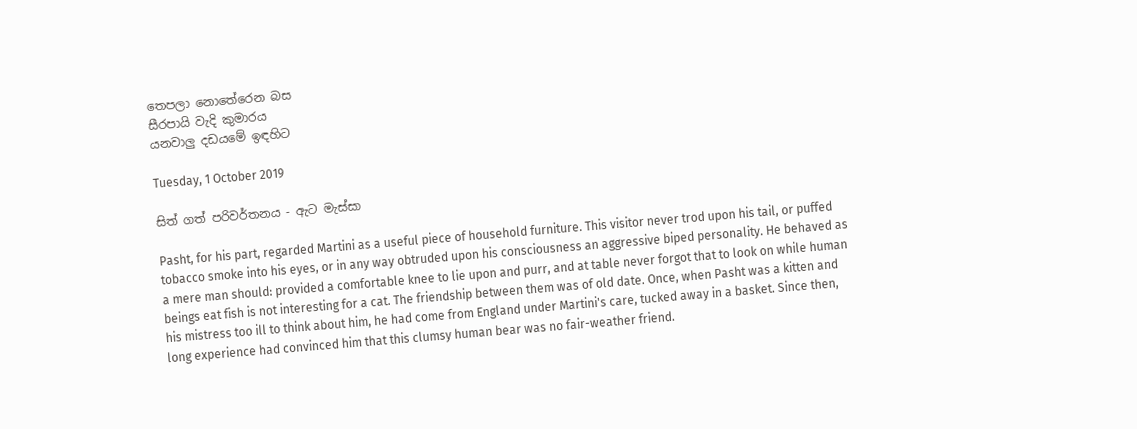තෙපලා නොතේරෙන බස
සීරපායි වැදි කුමාරය
යනවාලු දඩයමේ ඉඳහිට

Tuesday, 1 October 2019

සිත් ගත් පරිවර්තනය - ඇට මැස්සා

Pasht, for his part, regarded Martini as a useful piece of household furniture. This visitor never trod upon his tail, or puffed tobacco smoke into his eyes, or in any way obtruded upon his consciousness an aggressive biped personality. He behaved as a mere man should: provided a comfortable knee to lie upon and purr, and at table never forgot that to look on while human beings eat fish is not interesting for a cat. The friendship between them was of old date. Once, when Pasht was a kitten and his mistress too ill to think about him, he had come from England under Martini's care, tucked away in a basket. Since then, long experience had convinced him that this clumsy human bear was no fair-weather friend.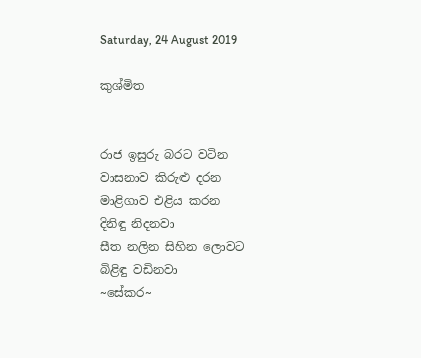Saturday, 24 August 2019

කුශ්මිත


රාජ ඉසුරු බරට වටින
වාසනාව කිරුළු දරන
මාළිගාව එළිය කරන
දිනිඳු නිදනවා
සීත නලින සිහින ලොවට
බිළිඳු වඩිනවා
~සේකර~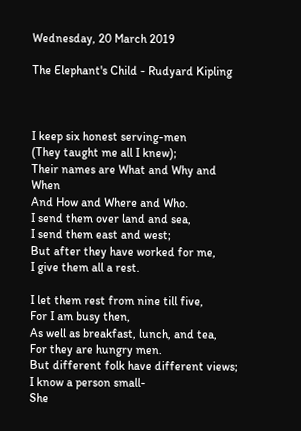Wednesday, 20 March 2019

The Elephant's Child - Rudyard Kipling



I keep six honest serving-men
(They taught me all I knew);
Their names are What and Why and When
And How and Where and Who.
I send them over land and sea,
I send them east and west;
But after they have worked for me,
I give them all a rest.

I let them rest from nine till five,
For I am busy then,
As well as breakfast, lunch, and tea,
For they are hungry men.
But different folk have different views;
I know a person small-
She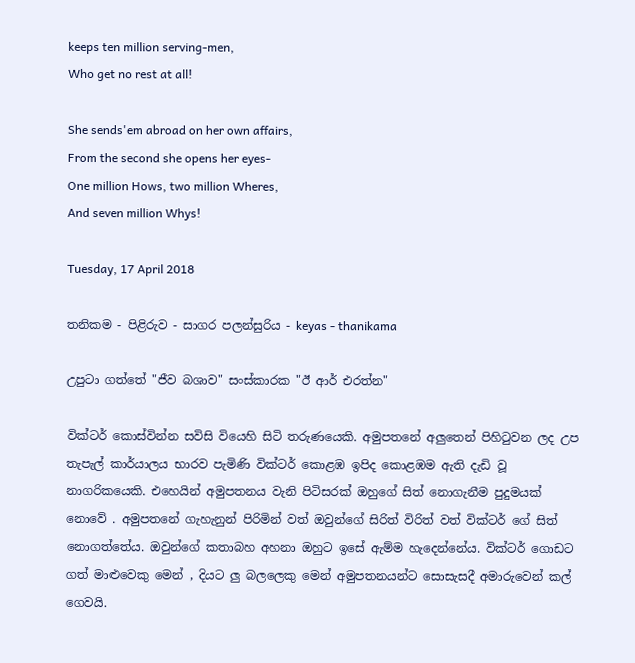keeps ten million serving-men,
Who get no rest at all!

She sends'em abroad on her own affairs,
From the second she opens her eyes-
One million Hows, two million Wheres,
And seven million Whys!

Tuesday, 17 April 2018

තනිකම - පිළිරුව - සාගර පලන්සුරිය - keyas - thanikama

උපුටා ගත්තේ "ජීව බශාව" සංස්කාරක "ඊ ආර් එරත්න"

වික්ටර් කොස්වින්න සවිසි වියෙහි සිටි තරුණයෙකි. අමුපතනේ අලුතෙන් පිහිටුවන ලද උප තැපැල් කාර්යාලය භාරව පැමිණි වික්ටර් කොළඹ ඉපිද කොළඹම ඇති දැඩි වූ නාගරිකයෙකි. එහෙයින් අමුපතනය වැනි පිටිසරක් ඔහුගේ සිත් නොගැනීම පුදුමයක් නොවේ . අමුපතනේ ගැහැනුන් පිරිමින් වත් ඔවුන්ගේ සිරිත් විරිත් වත් වික්ටර් ගේ සිත් නොගත්තේය. ඔවුන්ගේ කතාබහ අහනා ඔහුට ඉසේ ඇම්ම හැදෙන්නේය. වික්ටර් ගොඩට ගත් මාළුවෙකු මෙන් , දියට ලු බලලෙකු මෙන් අමුපතනයන්ට සොසැසදී අමාරුවෙන් කල් ගෙවයි.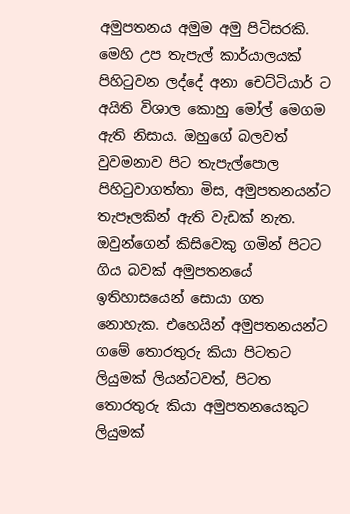අමුපතනය අමුම අමු පිටිසරකි. මෙහි උප තැපැල් කාර්යාලයක් පිහිටුවන ලද්දේ අනා චෙට්ටියාර් ට අයිති විශාල කොහු මෝල් මෙගම ඇති නිසාය. ඔහුගේ බලවත් වුවමනාව පිට තැපැල්පොල පිහිටුවාගත්තා මිස, අමුපතනයන්ට තැපෑලකින් ඇති වැඩක් නැත. ඔවුන්ගෙන් කිසිවෙකු ගමින් පිටට ගිය බවක් අමුපතනයේ ඉතිහාසයෙන් සොයා ගත නොහැක. එහෙයින් අමුපතනයන්ට ගමේ තොරතුරු කියා පිටතට ලියුමක් ලියන්ටවත්, පිටත තොරතුරු කියා අමුපතනයෙකුට ලියුමක්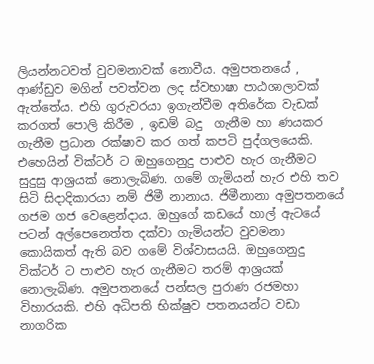ලියන්නටවත් වුවමනාවක් නොවීය. අමුපතනයේ , ආණ්ඩුව මගින් පවත්වන ලද ස්වභාෂා පාඨශාලාවක් ඇත්තේය. එහි ගුරුවරයා ඉගැන්වීම අතිරේක වැඩක් කරගත් පොලි කිරීම , ඉඩම් බදු  ගැනීම හා ණයකර ගැනීම ප්‍රධාන රක්ෂාව කර ගත් කපටි පුද්ගලයෙකි. එහෙයින් වික්ටර් ට ඔහුගෙනුදු පාළුව හැර ගැනීමට සුදුසු ආශ්‍රයක් නොලැබිණ. ගමේ ගැමියන් හැර එහි තව සිටි සිදාදිකාරයා නම් ජිමී නානාය. ජිමීනානා අමුපතනයේ ගජම ගජ වෙළෙන්දාය. ඔහුගේ කඩයේ හාල් ඇටයේ පටන් අල්පෙනෙත්ත දක්වා ගැමියන්ට වුවමනා කොයිකත් ඇති බව ගමේ විශ්වාසයයි. ඔහුගෙනුදු වික්ටර් ට පාළුව හැර ගැනීමට තරම් ආශ්‍රයක් නොලැබිණ. අමුපතනයේ පන්සල පුරාණ රජමහා විහාරයකි. එහි අධිපති භික්ෂුව පතනයන්ට වඩා නාගරික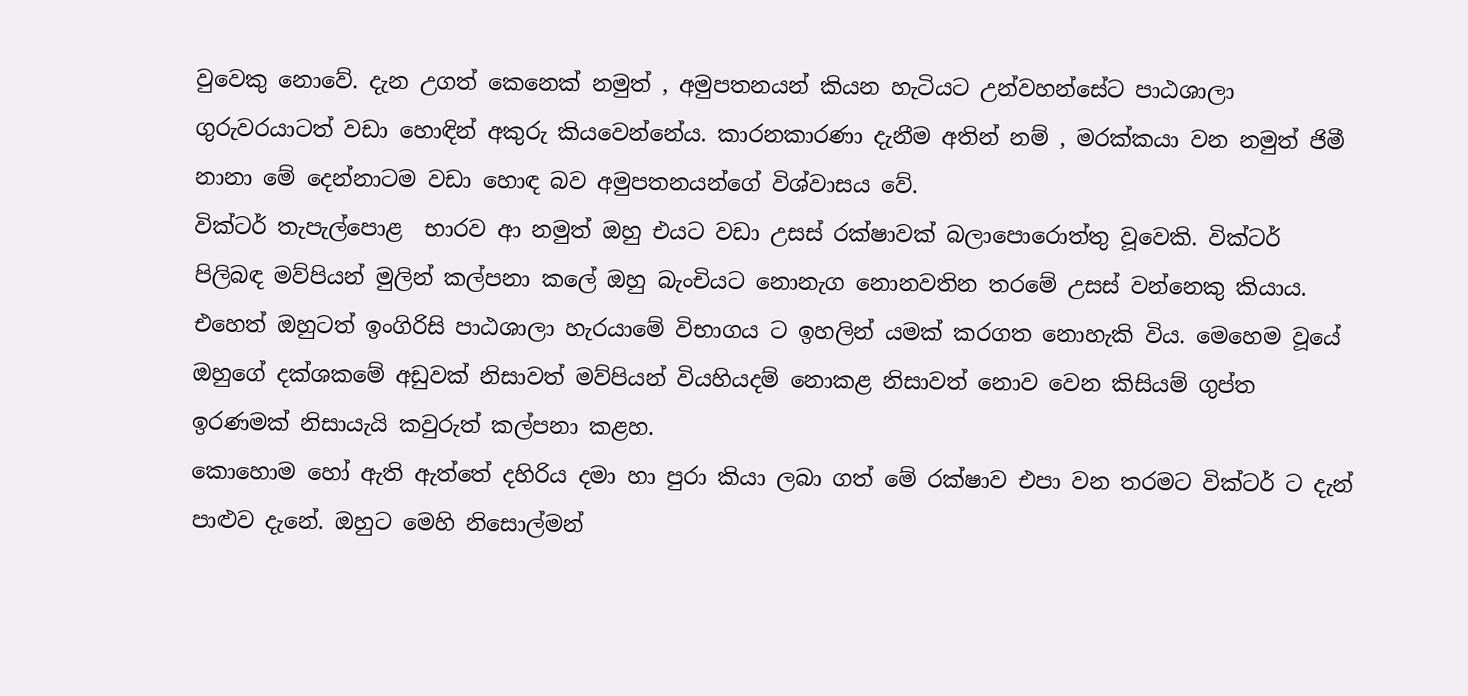වුවෙකු නොවේ. දැන උගත් කෙනෙක් නමුත් , අමුපතනයන් කියන හැටියට උන්වහන්සේට පාඨශාලා ගුරුවරයාටත් වඩා හොඳින් අකුරු කියවෙන්නේය. කාරනකාරණා දැනීම අතින් නම් , මරක්කයා වන නමුත් ජිමී නානා මේ දෙන්නාටම වඩා හොඳ බව අමුපතනයන්ගේ විශ්වාසය වේ.
වික්ටර් තැපැල්පොළ  භාරව ආ නමුත් ඔහු එයට වඩා උසස් රක්ෂාවක් බලාපොරොත්තු වූවෙකි. වික්ටර් පිලිබඳ මව්පියන් මුලින් කල්පනා කලේ ඔහු බැංචියට නොනැග නොනවතින තරමේ උසස් වන්නෙකු කියාය. එහෙත් ඔහුටත් ඉංගිරිසි පාඨශාලා හැරයාමේ විභාගය ට ඉහලින් යමක් කරගත නොහැකි විය. මෙහෙම වූයේ ඔහුගේ දක්ශකමේ අඩුවක් නිසාවත් මව්පියන් වියහියදම් නොකළ නිසාවත් නොව වෙන කිසියම් ගුප්ත ඉරණමක් නිසායැයි කවුරුත් කල්පනා කළහ.
කොහොම හෝ ඇති ඇත්තේ දහිරිය දමා හා පුරා කියා ලබා ගත් මේ රක්ෂාව එපා වන තරමට වික්ටර් ට දැන් පාළුව දැනේ. ඔහුට මෙහි නිසොල්මන්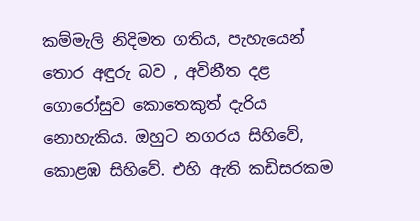කම්මැලි නිදිමත ගතිය, පැහැයෙන් තොර අඳුරු බව , අවිනීත දළ ගොරෝසුව කොතෙකුත් දැරිය නොහැකිය. ඔහුට නගරය සිහිවේ, කොළඹ සිහිවේ. එහි ඇති කඩිසරකම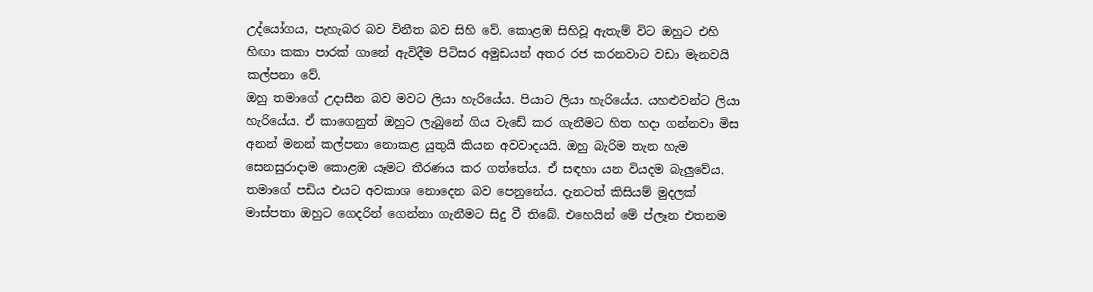උද්යෝගය, පැහැබර බව විනීත බව සිහි වේ. කොළඹ සිහිවූ ඇතැම් විට ඔහුට එහි හිඟා කකා පාරක් ගානේ ඇවිදීම පිටිසර අමුඩයන් අතර රජ කරනවාට වඩා මැනවයි කල්පනා වේ.
ඔහු තමාගේ උදාසීන බව මවට ලියා හැරියේය. පියාට ලියා හැරියේය. යහළුවන්ට ලියා හැරියේය. ඒ කාගෙනුත් ඔහුට ලැබුනේ ගිය වැඩේ කර ගැනීමට හිත හදා ගන්නවා මිස අනන් මනන් කල්පනා නොකළ යුතුයි කියන අවවාදයයි. ඔහු බැරිම තැන හැම සෙනසුරාදාම කොළඹ යෑමට තීරණය කර ගත්තේය. ඒ සඳහා යන වියදම බැලුවේය. තමාගේ පඩිය එයට අවකාශ නොදෙන බව පෙනුනේය. දැනටත් කිසියම් මුදලක් මාස්පතා ඔහුට ගෙදරින් ගෙන්නා ගැනීමට සිදු වී තිබේ. එහෙයින් මේ ප්ලෑන එතනම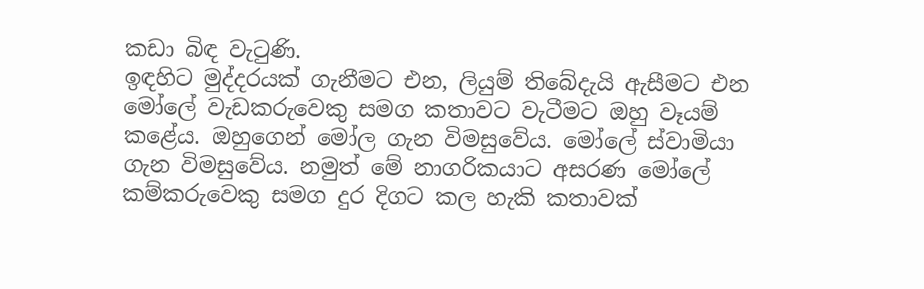කඩා බිඳ වැටුණි.
ඉඳහිට මුද්දරයක් ගැනීමට එන, ලියුම් තිබේදැයි ඇසීමට එන මෝලේ වැඩකරුවෙකු සමග කතාවට වැටීමට ඔහු වෑයම් කළේය. ඔහුගෙන් මෝල ගැන විමසුවේය. මෝලේ ස්වාමියා ගැන විමසුවේය. නමුත් මේ නාගරිකයාට අසරණ මෝලේ කම්කරුවෙකු සමග දුර දිගට කල හැකි කතාවක්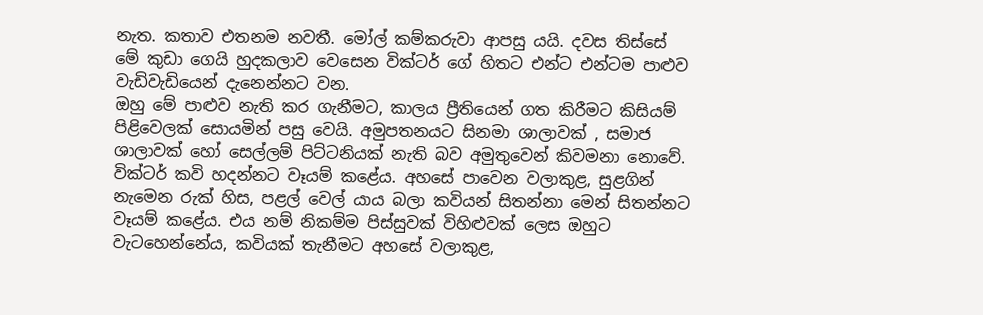නැත. කතාව එතනම නවතී. මෝල් කම්කරුවා ආපසු යයි. දවස තිස්සේ මේ කුඩා ගෙයි හුදකලාව වෙසෙන වික්ටර් ගේ හිතට එන්ට එන්ටම පාළුව වැඩිවැඩියෙන් දැනෙන්නට වන.
ඔහු මේ පාළුව නැති කර ගැනීමට, කාලය ප්‍රීතියෙන් ගත කිරීමට කිසියම් පිළිවෙලක් සොයමින් පසු වෙයි. අමුපතනයට සිනමා ශාලාවක් , සමාජ ශාලාවක් හෝ සෙල්ලම් පිට්ටනියක් නැති බව අමුතුවෙන් කිවමනා නොවේ. වික්ටර් කවි හදන්නට වෑයම් කළේය. අහසේ පාවෙන වලාකුළ, සුළගින් නැමෙන රුක් හිස, පළල් වෙල් යාය බලා කවියන් සිතන්නා මෙන් සිතන්නට වෑයම් කළේය. එය නම් නිකම්ම පිස්සුවක් විහිළුවක් ලෙස ඔහුට වැටහෙන්නේය, කවියක් තැනීමට අහසේ වලාකුළ,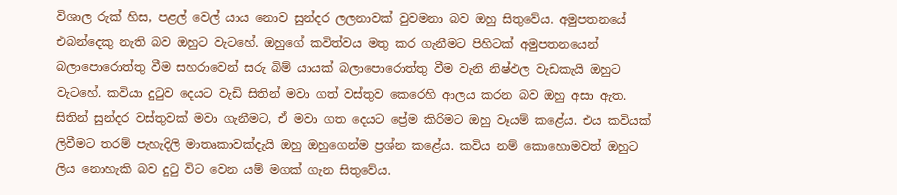විශාල රුක් හිස, පළල් වෙල් යාය නොව සුන්දර ලලනාවක් වුවමනා බව ඔහු සිතුවේය. අමුපතනයේ එබන්දෙකු නැති බව ඔහුට වැටහේ. ඔහුගේ කවිත්වය මතු කර ගැනීමට පිහිටක් අමුපතනයෙන් බලාපොරොත්තු වීම සහරාවෙන් සරු බිම් යායක් බලාපොරොත්තු වීම වැනි නිෂ්ඵල වැඩකැයි ඔහුට වැටහේ. කවියා දුටුව දෙයට වැඩි සිතින් මවා ගත් වස්තුව කෙරෙහි ආලය කරන බව ඔහු අසා ඇත. සිතින් සුන්දර වස්තුවක් මවා ගැනීමට, ඒ මවා ගත දෙයට ප්‍රේම කිරිමට ඔහු වෑයම් කළේය. එය කවියක් ලිවීමට තරම් පැහැදිලි මාතෘකාවක්දැයි ඔහු ඔහුගෙන්ම ප්‍රශ්න කළේය. කවිය නම් කොහොමවත් ඔහුට ලිය නොහැකි බව දුටු විට වෙන යම් මගක් ගැන සිතුවේය.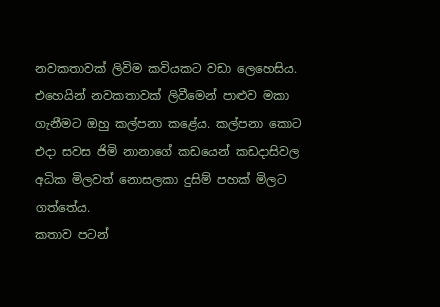නවකතාවක් ලිවිම කවියකට වඩා ලෙහෙසිය. එහෙයින් නවකතාවක් ලිවීමෙන් පාළුව මකා ගැනීමට ඔහු කල්පනා කළේය. කල්පනා කොට එදා සවස ජිමි නානාගේ කඩයෙන් කඩදාසිවල අධික මිලවත් නොසලකා දුසිම් පහක් මිලට ගත්තේය.
කතාව පටන්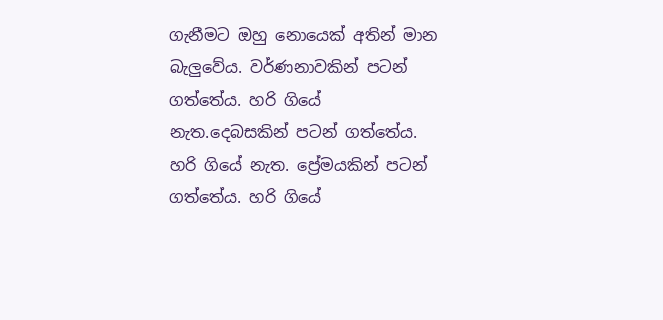ගැනීමට ඔහු නොයෙක් අතින් මාන බැලුවේය. වර්ණනාවකින් පටන් ගත්තේය. හරි ගියේ නැත.දෙබසකින් පටන් ගත්තේය. හරි ගියේ නැත. ප්‍රේමයකින් පටන් ගත්තේය. හරි ගියේ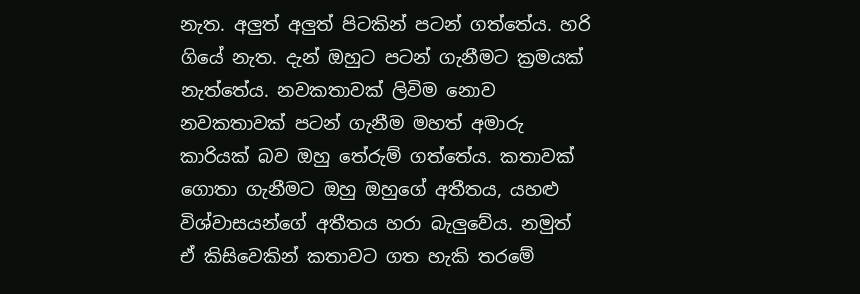නැත. අලුත් අලුත් පිටකින් පටන් ගත්තේය. හරි ගියේ නැත. දැන් ඔහුට පටන් ගැනීමට ක්‍රමයක් නැත්තේය. නවකතාවක් ලිවිම නොව නවකතාවක් පටන් ගැනීම මහත් අමාරු කාරියක් බව ඔහු තේරුම් ගත්තේය. කතාවක් ගොතා ගැනීමට ඔහු ඔහුගේ අතීතය, යහළු විශ්වාසයන්ගේ අතීතය හරා බැලුවේය. නමුත් ඒ කිසිවෙකින් කතාවට ගත හැකි තරමේ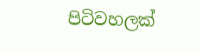පිටිවහලක්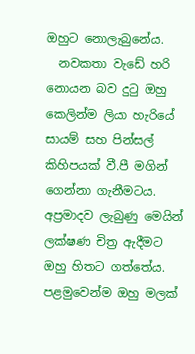ඔහුට නොලැබුනේය.
  නවකතා වැඩේ හරි නොයන බව දුටු ඔහු කෙලින්ම ලියා හැරියේ සායම් සහ පින්සල් කිහිපයක් වී.පී මගින් ගෙන්නා ගැනීමටය. අප්‍රමාදව ලැබුණු මෙයින් ලක්ෂණ චිත්‍ර ඇදීමට ඔහු හිතට ගත්තේය. පළමුවෙන්ම ඔහු මලක්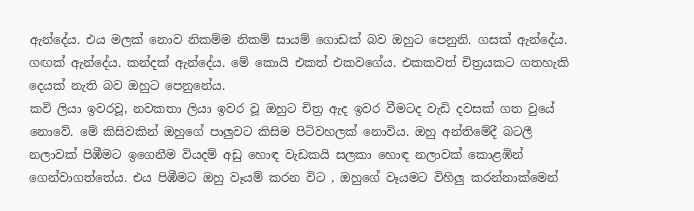ඇන්දේය. එය මලක් නොව නිකම්ම නිකම් සායම් ගොඩක් බව ඔහුට පෙනුනි. ගසක් ඇන්දේය. ගඟක් ඇන්දේය. කන්දක් ඇන්දේය. මේ කොයි එකත් එකවගේය. එකකවත් චිත්‍රයකට ගතහැකි දෙයක් නැති බව ඔහුට පෙනුනේය.
කවි ලියා ඉවරවූ, නවකතා ලියා ඉවර වූ ඔහුට චිත්‍ර ඇද ඉවර වීමටද වැඩි දවසක් ගත වුයේ නොවේ. මේ කිසිවකින් ඔහුගේ පාලුවට කිසිම පිටිවහලක් නොවිය. ඔහු අන්තිමේදී බටලී නලාවක් පිඹීමට ඉගෙනීම වියදම් අඩු හොඳ වැඩකයි සලකා හොඳ නලාවක් කොළඹින් ගෙන්වාගත්තේය. එය පිඹීමට ඔහු වෑයම් කරන විට , ඔහුගේ වෑයමට විහිලු කරන්නාක්මෙන්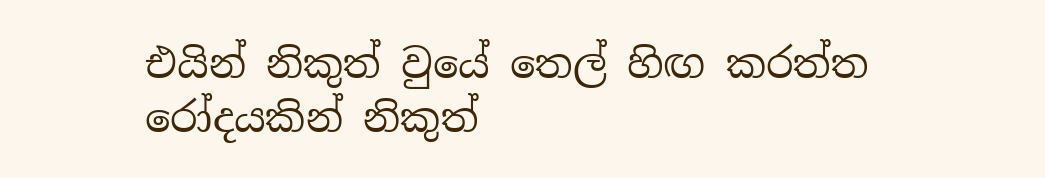එයින් නිකුත් වුයේ තෙල් හිඟ කරත්ත රෝදයකින් නිකුත්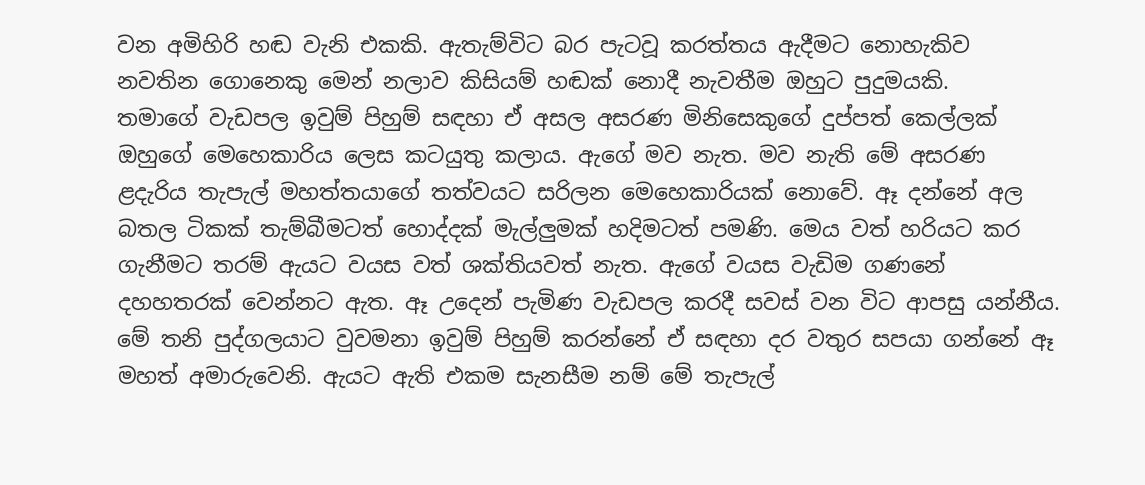වන අමිහිරි හඬ වැනි එකකි. ඇතැම්විට බර පැටවූ කරත්තය ඇදීමට නොහැකිව නවතින ගොනෙකු මෙන් නලාව කිසියම් හඬක් නොදී නැවතීම ඔහුට පුදුමයකි.
තමාගේ වැඩපල ඉවුම් පිහුම් සඳහා ඒ අසල අසරණ මිනිසෙකුගේ දුප්පත් කෙල්ලක් ඔහුගේ මෙහෙකාරිය ලෙස කටයුතු කලාය. ඇගේ මව නැත. මව නැති මේ අසරණ ළදැරිය තැපැල් මහත්තයාගේ තත්වයට සරිලන මෙහෙකාරියක් නොවේ. ඈ දන්නේ අල බතල ටිකක් තැම්බීමටත් හොද්දක් මැල්ලුමක් හදිමටත් පමණි. මෙය වත් හරියට කර ගැනීමට තරම් ඇයට වයස වත් ශක්තියවත් නැත. ඇගේ වයස වැඩිම ගණනේ  දහහතරක් වෙන්නට ඇත. ඈ උදෙන් පැමිණ වැඩපල කරදී සවස් වන විට ආපසු යන්නීය. මේ තනි පුද්ගලයාට වුවමනා ඉවුම් පිහුම් කරන්නේ ඒ සඳහා දර වතුර සපයා ගන්නේ ඈ මහත් අමාරුවෙනි. ඇයට ඇති එකම සැනසීම නම් මේ තැපැල්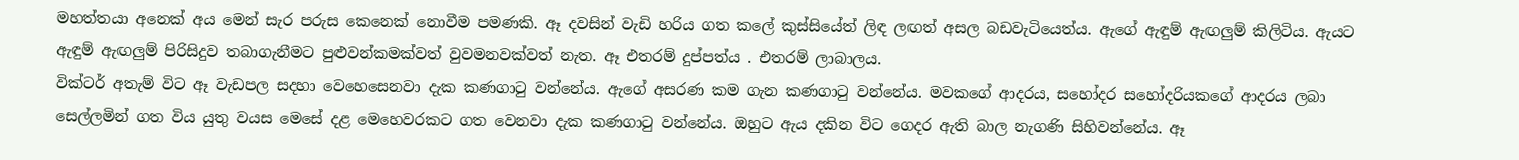මහත්තයා අනෙක් අය මෙන් සැර පරුස කෙනෙක් නොවීම පමණකි. ඈ දවසින් වැඩි හරිය ගත කලේ කුස්සියේත් ලිඳ ලඟත් අසල බඩවැටියෙත්ය. ඇගේ ඇඳුම් ඇඟලුම් කිලිටිය. ඇයට ඇඳුම් ඇඟලුම් පිරිසිදුව තබාගැනීමට පුළුවන්කමක්වත් වුවමනවක්වත් නැත. ඈ එතරම් දුප්පත්ය . එතරම් ලාබාලය.
වික්ටර් අතැම් විට ඈ වැඩපල සදහා වෙහෙසෙනවා දැක කණගාටු වන්නේය. ඇගේ අසරණ කම ගැන කණගාටු වන්නේය. මවකගේ ආදරය, සහෝදර සහෝදරියකගේ ආදරය ලබා සෙල්ලමින් ගත විය යුතු වයස මෙසේ දළ මෙහෙවරකට ගත වෙනවා දැක කණගාටු වන්නේය. ඔහුට ඇය දකින විට ගෙදර ඇති බාල නැගණි සිහිවන්නේය. ඈ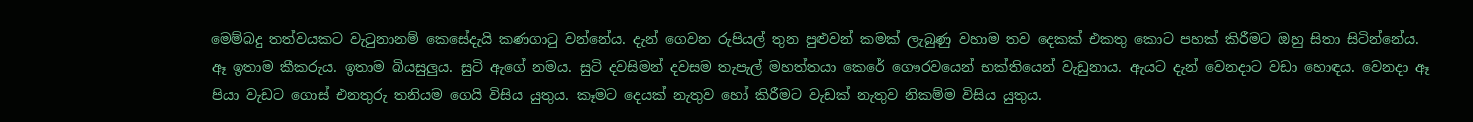මෙම්බදු තත්වයකට වැටුනානම් කෙසේදැයි කණගාටු වන්නේය. දැන් ගෙවන රුපියල් තුන පුළුවන් කමක් ලැබුණු වහාම තව දෙකක් එකතු කොට පහක් කිරීමට ඔහු සිතා සිටින්නේය.
ඈ ඉතාම කීකරුය. ඉතාම බියසුලුය. සුටි ඇගේ නමය. සුටි දවසිමන් දවසම තැපැල් මහත්තයා කෙරේ ගෞරවයෙන් භක්තියෙන් වැඩුනාය. ඇයට දැන් වෙනදාට වඩා හොඳය. වෙනදා ඈ පියා වැඩට ගොස් එනතුරු තනියම ගෙයි විසිය යුතුය. කෑමට දෙයක් නැතුව හෝ කිරීමට වැඩක් නැතුව නිකම්ම විසිය යුතුය.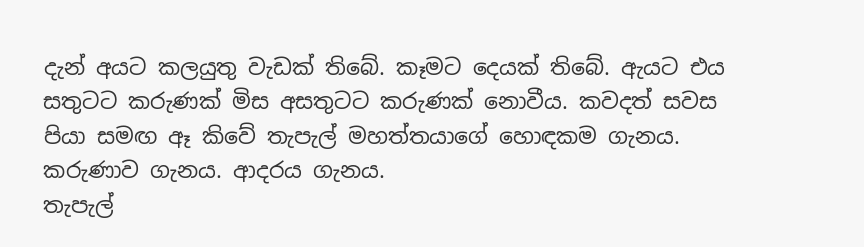දැන් අයට කලයුතු වැඩක් තිබේ. කෑමට දෙයක් තිබේ. ඇයට එය සතුටට කරුණක් මිස අසතුටට කරුණක් නොවීය. කවදත් සවස පියා සමඟ ඈ කිවේ තැපැල් මහත්තයාගේ හොඳකම ගැනය. කරුණාව ගැනය. ආදරය ගැනය.
තැපැල්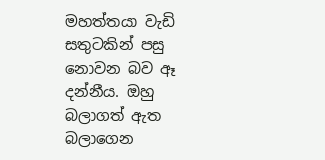මහත්තයා වැඩි සතුටකින් පසු නොවන බව ඈ දන්නීය. ඔහු බලාගත් ඇත බලාගෙන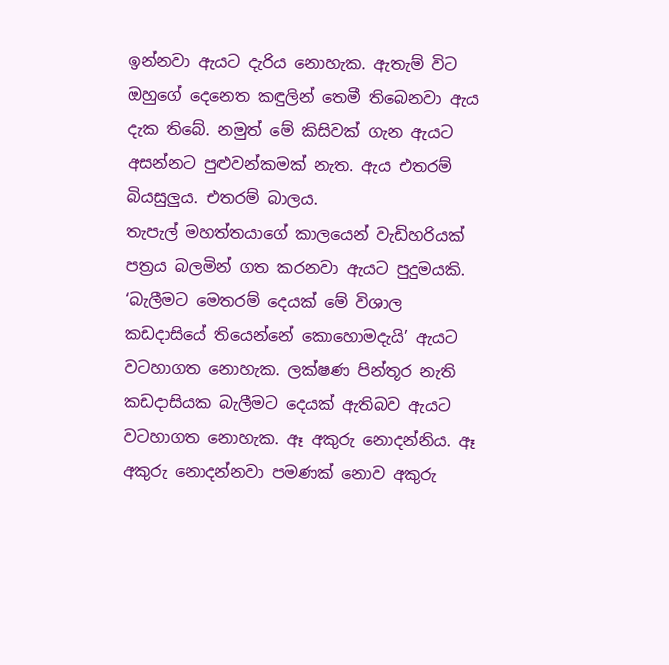ඉන්නවා ඇයට දැරිය නොහැක. ඇතැම් විට ඔහුගේ දෙනෙත කඳුලින් තෙමී තිබෙනවා ඇය දැක තිබේ. නමුත් මේ කිසිවක් ගැන ඇයට අසන්නට පුළුවන්කමක් නැත. ඇය එතරම් බියසුලුය. එතරම් බාලය.
තැපැල් මහත්තයාගේ කාලයෙන් වැඩිහරියක් පත්‍රය බලමින් ගත කරනවා ඇයට පුදුමයකි. ‘බැලීමට මෙතරම් දෙයක් මේ විශාල කඩදාසියේ තියෙන්නේ කොහොමදැයි’ ඇයට වටහාගත නොහැක. ලක්ෂණ පින්තූර නැති කඩදාසියක බැලීමට දෙයක් ඇතිබව ඇයට වටහාගත නොහැක. ඈ අකුරු නොදන්නිය. ඈ අකුරු නොදන්නවා පමණක් නොව අකුරු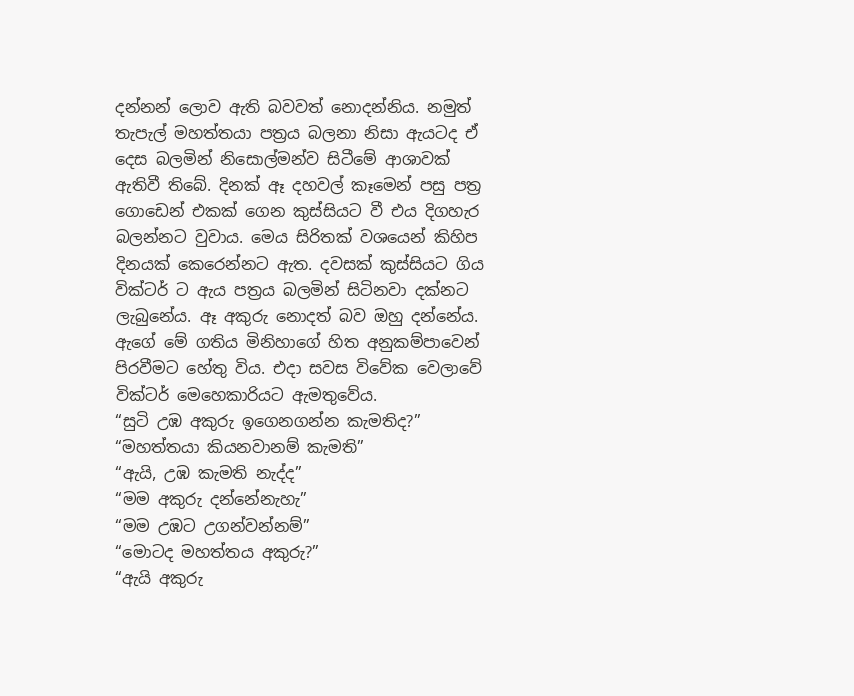දන්නන් ලොව ඇති බවවත් නොදන්නිය. නමුත් තැපැල් මහත්තයා පත්‍රය බලනා නිසා ඇයටද ඒ දෙස බලමින් නිසොල්මන්ව සිටීමේ ආශාවක් ඇතිවී තිබේ. දිනක් ඈ දහවල් කෑමෙන් පසු පත්‍ර ගොඩෙන් එකක් ගෙන කුස්සියට වී එය දිගහැර බලන්නට වුවාය. මෙය සිරිතක් වශයෙන් කිහිප දිනයක් කෙරෙන්නට ඇත. දවසක් කුස්සියට ගිය වික්ටර් ට ඇය පත්‍රය බලමින් සිටිනවා දක්නට ලැබුනේය. ඈ අකුරු නොදත් බව ඔහු දන්නේය. ඇගේ මේ ගතිය මිනිහාගේ හිත අනුකම්පාවෙන් පිරවීමට හේතු විය. එදා සවස විවේක වෙලාවේ වික්ටර් මෙහෙකාරියට ඇමතුවේය.
“සුටි උඹ අකුරු ඉගෙනගන්න කැමතිද?”
“මහත්තයා කියනවානම් කැමති”
“ඇයි, උඹ කැමති නැද්ද”
“මම අකුරු දන්නේනැහැ”
“මම උඹට උගන්වන්නම්”
“මොටද මහත්තය අකුරු?”
“ඇයි අකුරු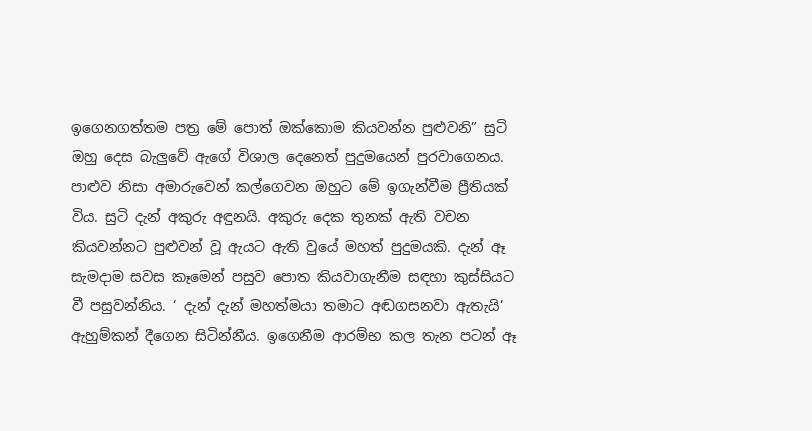ඉගෙනගත්තම පත්‍ර මේ පොත් ඔක්කොම කියවන්න පුළුවනි” සුටි ඔහු දෙස බැලුවේ ඇගේ විශාල දෙනෙත් පුදුමයෙන් පුරවාගෙනය.
පාළුව නිසා අමාරුවෙන් කල්ගෙවන ඔහුට මේ ඉගැන්වීම ප්‍රීතියක් විය. සුටි දැන් අකුරු අඳුනයි. අකුරු දෙක තුනක් ඇති වචන කියවන්නට පුළුවන් වූ ඇයට ඇති වුයේ මහත් පුදුමයකි. දැන් ඈ සැමදාම සවස කෑමෙන් පසුව පොත කියවාගැනීම සඳහා කුස්සියට වී පසුවන්නිය. ‘ දැන් දැන් මහත්මයා තමාට අඬගසනවා ඇතැයි’ ඇහුම්කන් දීගෙන සිටින්නීය. ඉගෙනීම ආරම්භ කල තැන පටන් ඈ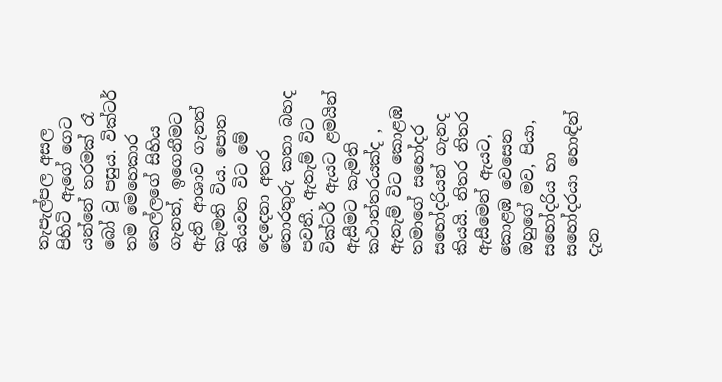තැපැල්පල අසල පිහිටි ඇගේ ගෙට යන්නේ තරමක් රෑ බෝ වූ පසුය. වික්ටර් තම මෙහෙකාර කෙල්ලගේ සිහිය ගැනත්, ඉගෙනීමට ඇති ආශාව ගැනත් කැමති විය. පොත කියවන විට මේ දෙදෙනා අතර තොරතුරු කතා බහද පවතී. ඇතැම් විට වික්ටර් ඇයට ළමයින් ඇසීමට කැමති කථාන්තරයක්ද , ඇතැම් විට කොළඹ තමාගේ සහෝදර සහෝදරියන් ගැනද කියයි. නිතර නිතර ඇසීමෙන් ඇයට, කොළඹ වෙසෙන ඔහුගේ මව, පියා, සහෝදරිය හා සහෝදරයා හොඳින් දැන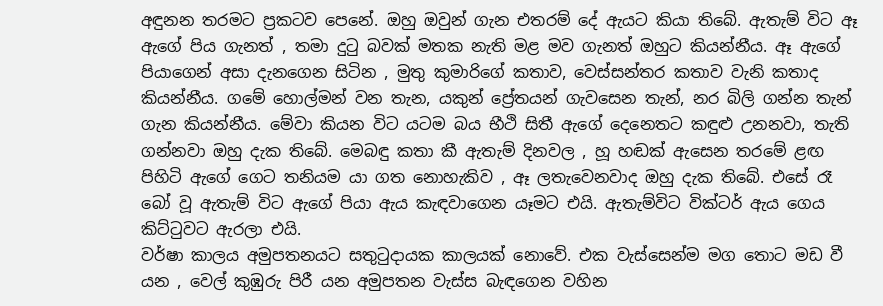අඳුනන තරමට ප්‍රකටව පෙනේ. ඔහු ඔවුන් ගැන එතරම් දේ ඇයට කියා තිබේ. ඇතැම් විට ඈ ඇගේ පිය ගැනත් , තමා දුටු බවක් මතක නැති මළ මව ගැනත් ඔහුට කියන්නීය. ඈ ඇගේ පියාගෙන් අසා දැනගෙන සිටින , මුතු කුමාරිගේ කතාව, වෙස්සන්තර කතාව වැනි කතාද කියන්නීය. ගමේ හොල්මන් වන තැන, යකුන් ප්‍රේතයන් ගැවසෙන තැන්, නර බිලි ගන්න තැන් ගැන කියන්නීය. මේවා කියන විට යටම බය භීථි සිතී ඇගේ දෙනෙතට කඳුළු උනනවා, තැති ගන්නවා ඔහු දැක තිබේ. මෙබඳු කතා කී ඇතැම් දිනවල , හූ හඬක් ඇසෙන තරමේ ළඟ පිහිටි ඇගේ ගෙට තනියම යා ගත නොහැකිව , ඈ ලතැවෙනවාද ඔහු දැක තිබේ. එසේ රෑ බෝ වූ ඇතැම් විට ඇගේ පියා ඇය කැඳවාගෙන යෑමට එයි. ඇතැම්විට වික්ටර් ඇය ගෙය කිට්ටුවට ඇරලා එයි.
වර්ෂා කාලය අමුපතනයට සතුටුදායක කාලයක් නොවේ. එක වැස්සෙන්ම මග තොට මඩ වී යන , වෙල් කුඹුරු පිරී යන අමුපතන වැස්ස බැඳගෙන වහින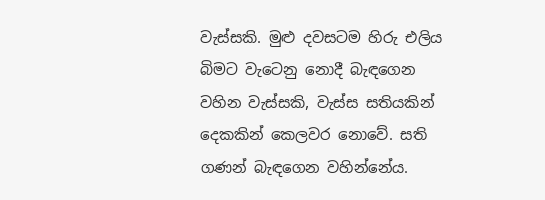වැස්සකි. මුළු දවසටම හිරු එලිය බිමට වැටෙනු නොදී බැඳගෙන වහින වැස්සකි, වැස්ස සතියකින් දෙකකින් කෙලවර නොවේ. සති ගණන් බැඳගෙන වහින්නේය.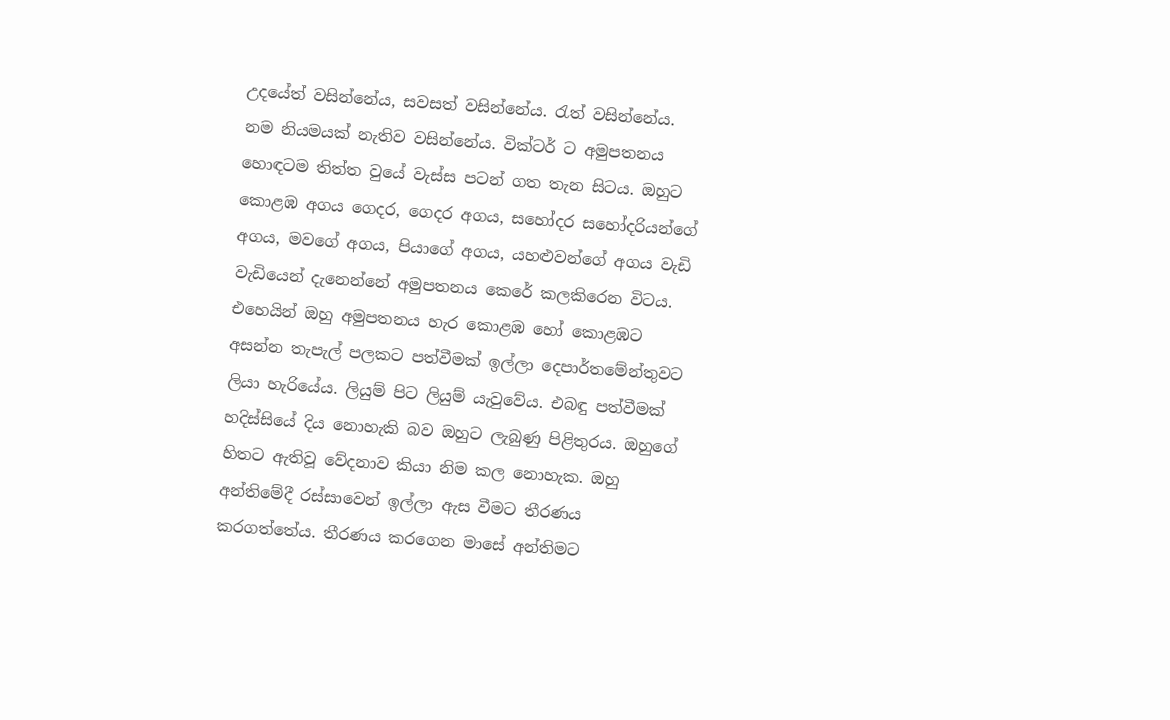උදයේත් වසින්නේය, සවසත් වසින්නේය. රැත් වසින්නේය. නම නියමයක් නැතිව වසින්නේය. වික්ටර් ට අමුපතනය හොඳටම තිත්ත වුයේ වැස්ස පටන් ගත තැන සිටය. ඔහුට කොළඹ අගය ගෙදර, ගෙදර අගය, සහෝදර සහෝදරියන්ගේ අගය, මවගේ අගය, පියාගේ අගය, යහළුවන්ගේ අගය වැඩි වැඩියෙන් දැනෙන්නේ අමුපතනය කෙරේ කලකිරෙන විටය. එහෙයින් ඔහු අමුපතනය හැර කොළඹ හෝ කොළඹට අසන්න තැපැල් පලකට පත්වීමක් ඉල්ලා දෙපාර්තමේන්තුවට ලියා හැරියේය. ලියුම් පිට ලියුම් යැවුවේය. එබඳු පත්වීමක් හදිස්සියේ දිය නොහැකි බව ඔහුට ලැබුණු පිළිතුරය. ඔහුගේ හිතට ඇතිවූ වේදනාව කියා නිම කල නොහැක. ඔහු අන්තිමේදී රස්සාවෙන් ඉල්ලා ඇස වීමට තීරණය කරගත්තේය. තීරණය කරගෙන මාසේ අන්තිමට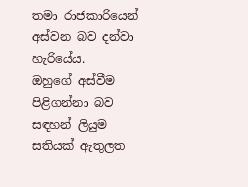තමා රාජකාරියෙන් අස්වන බව දන්වා හැරියේය.
ඔහුගේ අස්වීම පිළිගන්නා බව සඳහන් ලියුම සතියක් ඇතුලත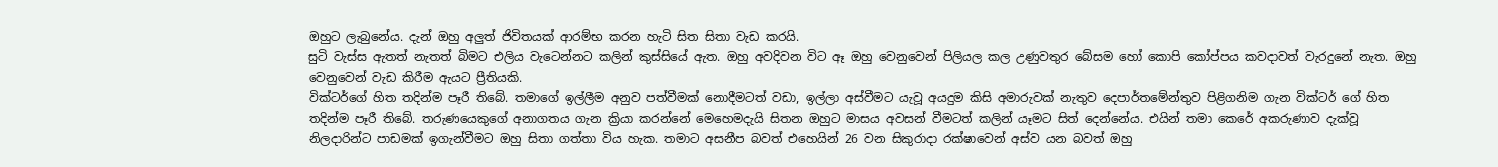ඔහුට ලැබුනේය. දැන් ඔහු අලුත් ජිවිතයක් ආරම්භ කරන හැටි සිත සිතා වැඩ කරයි.
සුටි වැස්ස ඇතත් නැතත් බිමට එලිය වැටෙන්නට කලින් කුස්සියේ ඇත. ඔහු අවදිවන විට ඈ ඔහු වෙනුවෙන් පිලියල කල උණුවතුර බේසම හෝ කොපි කෝප්පය කවදාවත් වැරදුනේ නැත. ඔහු වෙනුවෙන් වැඩ කිරීම ඇයට ප්‍රීතියකි.
වික්ටර්ගේ හිත තදින්ම පෑරී තිබේ. තමාගේ ඉල්ලීම අනුව පත්වීමක් නොදීමටත් වඩා, ඉල්ලා අස්වීමට යැවූ අයදුම කිසි අමාරුවක් නැතුව දෙපාර්තමේන්තුව පිළිගනිම ගැන වික්ටර් ගේ හිත තදින්ම පෑරී තිබේ. තරුණයෙකුගේ අනාගතය ගැන ක්‍රියා කරන්නේ මෙහෙමදැයි සිතන ඔහුට මාසය අවසන් වීමටත් කලින් යෑමට සිත් දෙන්නේය. එයින් තමා කෙරේ අකරුණාව දැක්වූ නිලදාරින්ට පාඩමක් ඉගැන්වීමට ඔහු සිතා ගත්තා විය හැක. තමාට අසනීප බවත් එහෙයින් 26 වන සිකුරාදා රක්ෂාවෙන් අස්ව යන බවත් ඔහු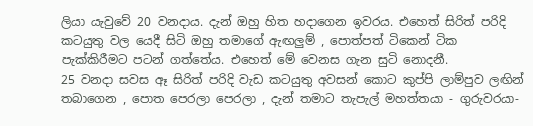ලියා යැවුවේ 20 වනදාය. දැන් ඔහු හිත හදාගෙන ඉවරය. එහෙත් සිරිත් පරිදි කටයුතු වල යෙදී සිටි ඔහු තමාගේ ඇඟලුම් , පොත්පත් ටිකෙන් ටික පැක්කිරීමට පටන් ගත්තේය. එහෙත් මේ වෙනස ගැන සුටි නොදනී.
25 වනදා සවස ඈ සිරිත් පරිදි වැඩ කටයුතු අවසන් කොට කුප්පි ලාම්පුව ලඟින් තබාගෙන , පොත පෙරලා පෙරලා , දැන් තමාට තැපැල් මහත්තයා - ගුරුවරයා-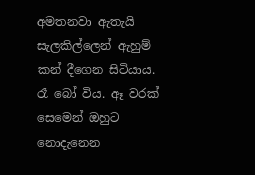අමතනවා ඇතැයි සැලකිල්ලෙන් ඇහුම් කන් දීගෙන සිටියාය. රෑ බෝ විය. ඈ වරක් සෙමෙන් ඔහුට නොදැනෙන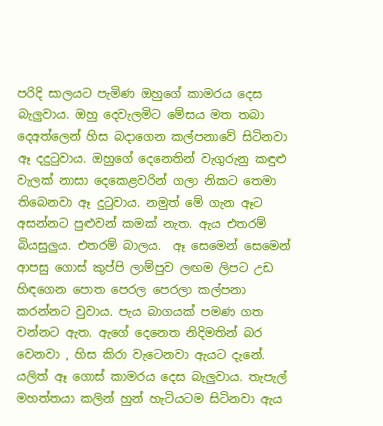පරිදි සාලයට පැමිණ ඔහුගේ කාමරය දෙස බැලුවාය. ඔහු දෙවැලමිට මේසය මත තබා දෙඅත්ලෙන් හිස බදාගෙන කල්පනාවේ සිටිනවා ඈ දදුටුවාය. ඔහුගේ දෙනෙතින් වැගුරුනු කඳුළු වැලක් නාසා දෙකෙළවරින් ගලා නිකට තෙමා තිබෙනවා ඈ දුටුවාය. නමුත් මේ ගැන ඈට අසන්නට පුළුවන් කමක් නැත. ඇය එතරම් බියසුලුය. එතරම් බාලය.  ඈ සෙමෙන් සෙමෙන් ආපසු ගොස් කුප්පි ලාම්පුව ලඟම ලිපට උඩ හිඳගෙන පොත පෙරල පෙරලා කල්පනා කරන්නට වුවාය. පැය බාගයක් පමණ ගත වන්නට ඇත. ඇගේ දෙනෙත නිදිමතින් බර වෙනවා , හිස කිරා වැටෙනවා ඇයට දැනේ. යලිත් ඈ ගොස් කාමරය දෙස බැලුවාය. තැපැල් මහත්තයා කලින් හුන් හැටියටම සිටිනවා ඇය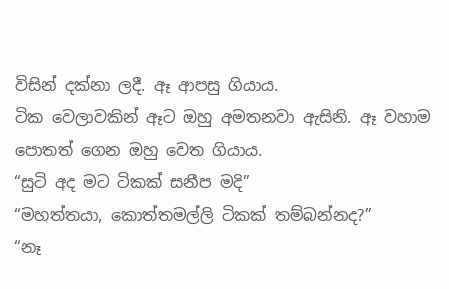විසින් දක්නා ලදී. ඈ ආපසු ගියාය.
ටික වෙලාවකින් ඈට ඔහු අමතනවා ඇසිනි. ඈ වහාම පොතත් ගෙන ඔහු වෙත ගියාය.
“සුටි අද මට ටිකක් සනීප මදි”
“මහත්තයා, කොත්තමල්ලි ටිකක් තම්බන්නද?”
“නෑ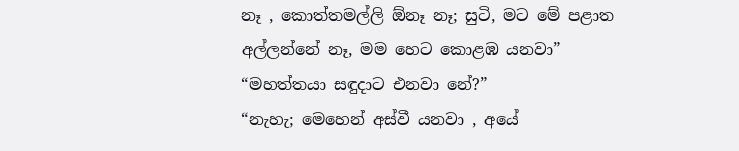නෑ , කොත්තමල්ලි ඕනෑ නෑ; සුටි, මට මේ පළාත අල්ලන්නේ නෑ, මම හෙට කොළඹ යනවා”
“මහත්තයා සඳුදාට එනවා නේ?”
“නැහැ; මෙහෙන් අස්වී යනවා , අයේ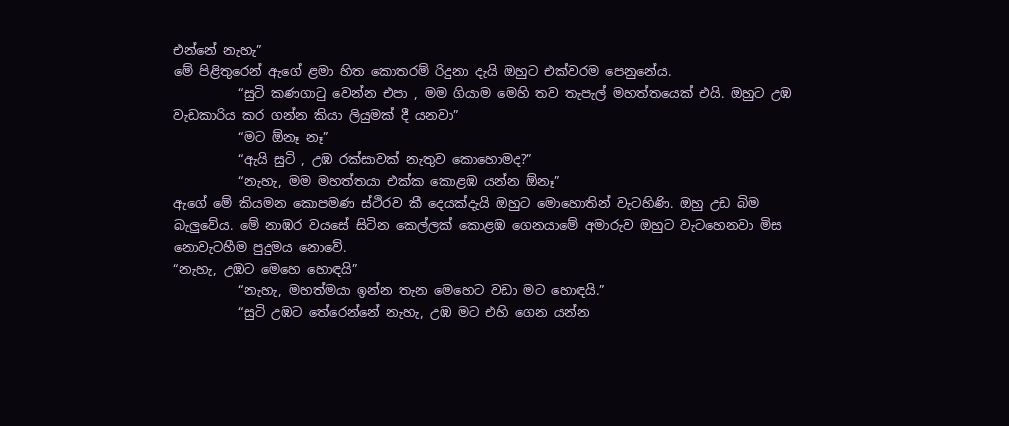එන්නේ නැහැ”
මේ පිළිතුරෙන් ඇගේ ළමා හිත කොතරම් රිදුනා දැයි ඔහුට එක්වරම පෙනුනේය.
          “සුටි කණගාටු වෙන්න එපා , මම ගියාම මෙහි තව තැපැල් මහත්තයෙක් එයි. ඔහුට උඹ වැඩකාරිය කර ගන්න කියා ලියුමක් දී යනවා”
          “මට ඕනෑ නෑ”
          “ඇයි සුටි , උඹ රක්සාවක් නැතුව කොහොමද?”
          “නැහැ, මම මහත්තයා එක්ක කොළඹ යන්න ඕනෑ”
ඇගේ මේ කියමන කොපමණ ස්ථිරව කී දෙයක්දැයි ඔහුට මොහොතින් වැටහිණි. ඔහු උඩ බිම බැලුවේය. මේ නාඹර වයසේ සිටින කෙල්ලක් කොළඹ ගෙනයාමේ අමාරුව ඔහුට වැටහෙනවා මිස නොවැටහීම පුදුමය නොවේ.
“නැහැ, උඹට මෙහෙ හොඳයි”
          “නැහැ, මහත්මයා ඉන්න තැන මෙහෙට වඩා මට හොඳයි.”
          “සුටි උඹට තේරෙන්නේ නැහැ, උඹ මට එහි ගෙන යන්න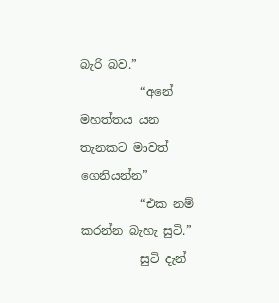බැරි බව.”
          “අනේ මහත්තය යන තැනකට මාවත් ගෙනියන්න”
          “එක නම් කරන්න බැහැ සුටි.”
          සුටි දැන්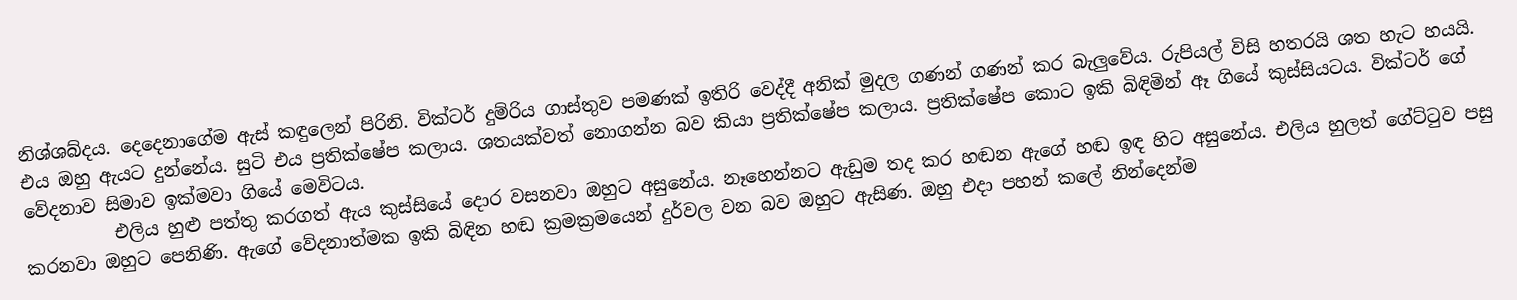නිශ්ශබ්දය. දෙදෙනාගේම ඇස් කඳුලෙන් පිරිනි. වික්ටර් දුම්රිය ගාස්තුව පමණක් ඉතිරි වෙද්දී අනික් මුදල ගණන් ගණන් කර බැලුවේය. රුපියල් විසි හතරයි ශත හැට හයයි. එය ඔහු ඇයට දුන්නේය. සුටි එය ප්‍රතික්ෂේප කලාය. ශතයක්වත් නොගන්න බව කියා ප්‍රතික්ෂේප කලාය. ප්‍රතික්ෂේප කොට ඉකි බිඳිමින් ඈ ගියේ කුස්සියටය. වික්ටර් ගේ වේදනාව සිමාව ඉක්මවා ගියේ මෙවිටය.
          එලිය හුළු පත්තු කරගත් ඇය කුස්සියේ දොර වසනවා ඔහුට අසුනේය. නෑහෙන්නට ඇඩුම තද කර හඬන ඇගේ හඬ ඉඳ හිට අසුනේය. එලිය හුලත් ගේට්ටුව පසු කරනවා ඔහුට පෙනිණි. ඇගේ වේදනාත්මක ඉකි බිඳින හඬ ක්‍රමක්‍රමයෙන් දුර්වල වන බව ඔහුට ඇසිණ. ඔහු එදා පහන් කලේ නින්දෙන්ම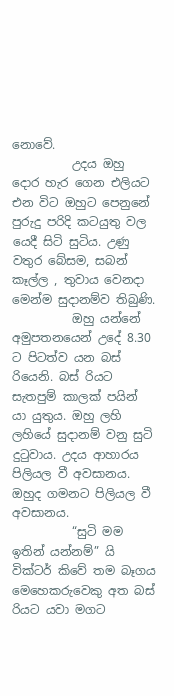නොවේ.
          උදය ඔහු දොර හැර ගෙන එලියට එන විට ඔහුට පෙනුනේ පුරුදු පරිදි කටයුතු වල යෙදී සිටි සුටිය. උණු වතුර බේසම, සබන් කෑල්ල , තුවාය වෙනදා මෙන්ම සුදානම්ව තිබුණි.
          ඔහු යන්නේ අමුපතනයෙන් උදේ 8.30 ට පිටත්ව යන බස් රියෙනි. බස් රියට සැතපුම් කාලක් පයින් යා යුතුය. ඔහු ලහි ලහියේ සුදානම් වනු සුටි දුටුවාය. උදය ආහාරය පිලියල වී අවසානය. ඔහුද ගමනට පිලියල වී අවසානය.
          “සුටි මම ඉතින් යන්නම්” යි වික්ටර් කිවේ තම බෑගය මෙහෙකරුවෙකු අත බස් රියට යවා මගට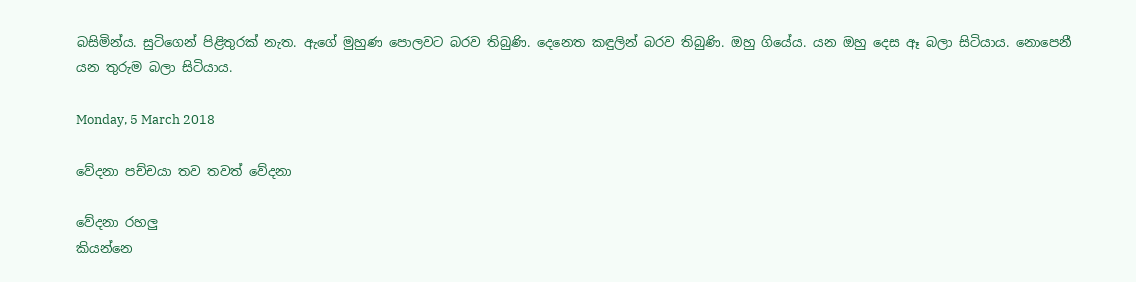බසිමින්ය. සුටිගෙන් පිළිතුරක් නැත. ඇගේ මුහුණ පොලවට බරව තිබුණි. දෙනෙත කඳුලින් බරව තිබුණි. ඔහු ගියේය. යන ඔහු දෙස ඈ බලා සිටියාය. නොපෙනී යන තුරුම බලා සිටියාය.

Monday, 5 March 2018

වේදනා පච්චයා තව තවත් වේදනා

වේදනා රහලු
කියන්නෙ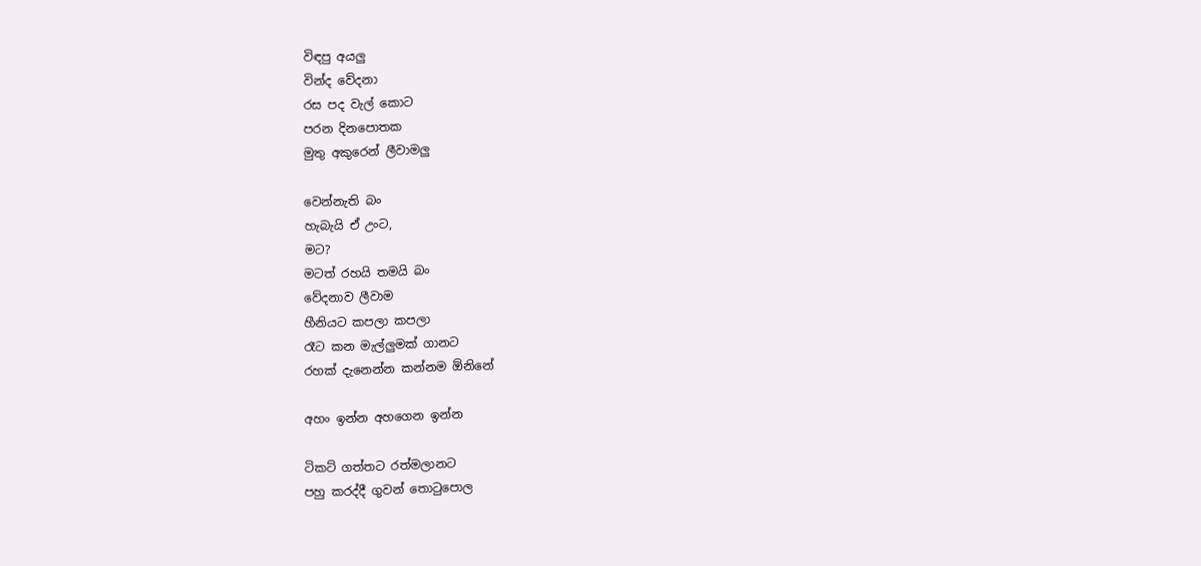විඳපු අයලු
වින්ද වේදනා
රස පද වැල් කොට
පරන දිනපොතක
මුතු අකුරෙන් ලීවාමලු

වෙන්නැති බං
හැබැයි ඒ උංට,
මට?
මටත් රහයි තමයි බං
වේදනාව ලීවාම
හීනියට කපලා කපලා
රෑට කන මැල්ලුමක් ගානට
රහක් දැනෙන්න කන්නම ඕනිනේ

අහං ඉන්න අහගෙන ඉන්න

ටිකට් ගත්තට රත්මලානට
පහු කරද්දී ගුවන් තොටුපොල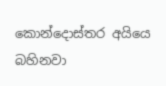කොන්දොස්තර අයියෙ
බහිනවා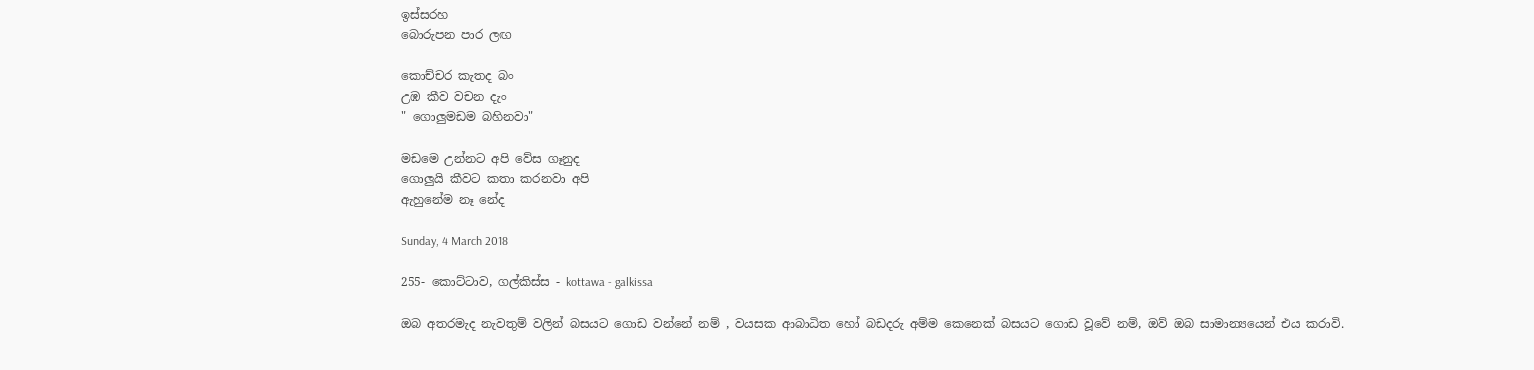ඉස්සරහ
බොරුපන පාර ලඟ

කොච්චර කැතද බං
උඹ කීව වචන දැං
" ගොලුමඩම බහිනවා"

මඩමෙ උන්නට අපි වේස ගෑනුද
ගොලුයි කීවට කතා කරනවා අපි
ඇහුනේම නෑ නේද

Sunday, 4 March 2018

255- කොට්ටාව, ගල්කිස්ස - kottawa - galkissa

ඔබ අතරමැද නැවතුම් වලින් බසයට ගොඩ වන්නේ නම් , වයසක ආබාධිත හෝ බඩදරු අම්ම කෙනෙක් බසයට ගොඩ වූවේ නම්, ඔව් ඔබ සාමාන්‍යයෙන් එය කරාවි.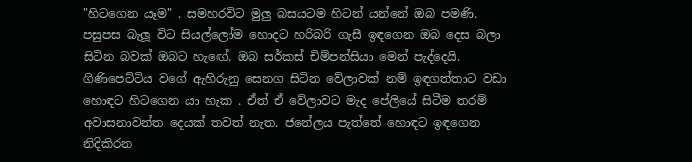"හිටගෙන යෑම" . සමහරවිට මුලු බසයටම හිටන් යන්නේ ඔබ පමණි. පසුපස බැලූ විට සියල්ලෝම හොදට හරිබරි ගැසී ඉඳගෙන ඔබ දෙස බලා සිටින බවක් ඔබට හැඟේ. ඔබ සර්කස් චිම්පන්සියා මෙන් පැද්දෙයි. ගිණිපෙට්ටිය වගේ ඇහිරුනු සෙනග සිටින වේලාවක් නම් ඉඳගත්තාට වඩා හොඳට හිටගෙන යා හැක . ඒත් ඒ වේලාවට මැද පේලියේ සිටීම තරම් අවාසනාවන්ත දෙයක් තවත් නැත. ජනේලය පැත්තේ හොඳට ඉඳගෙන නිදිකිරන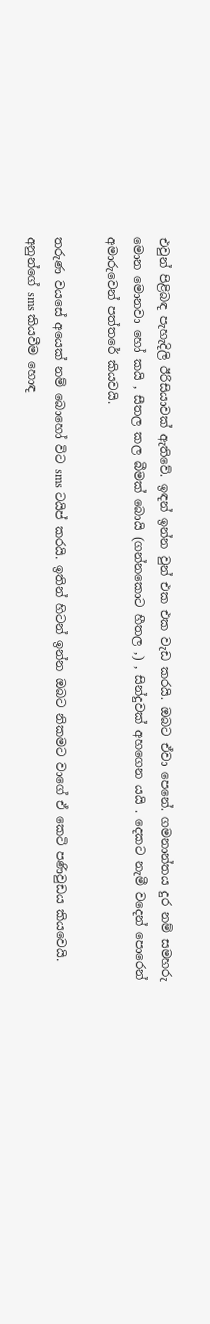එවුන් පිළිබඳ පැහැදිලි ඊරිසියාවක් ඇතිවේ. ඉඳන් ඉන්න වුන් එක එක වැඩ කරයි. ඔබට ඒවා පෙනේ. ගමනාන්තය දුර නම් සමහරු මොන මොනවා හෝ කයි , සීතල කල බීමක් බොයි (ගන්නකොට හීතල ,) , සින්දුවක් අහගෙන යයි . දෙකට නැමී වදෙන් පොරෙන් අමාරුවෙන් පත්තරේ කියවයි.

තරුණ වයසේ අයෙක් නම් බොහෝ විට sms ටයිප් කරයි. ඉතින් හිටන් ඉන්න ඔබට නිකමට වාගේ ඒ කෙටි පණිවුඩය කියවෙයි. අනුන්ගේ sms කියවීම හොඳ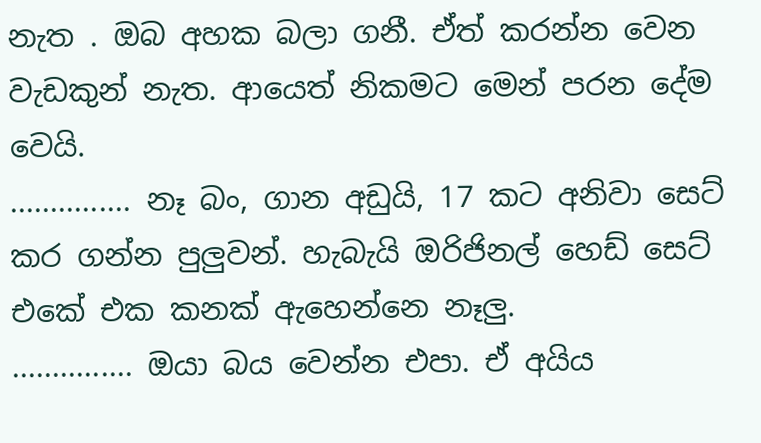නැත . ඔබ අහක බලා ගනී. ඒත් කරන්න වෙන වැඩකුන් නැත. ආයෙත් නිකමට මෙන් පරන දේම වෙයි.
............... නෑ බං, ගාන අඩුයි, 17 කට අනිවා සෙට් කර ගන්න පුලුවන්. හැබැයි ඔරිජිනල් හෙඩ් සෙට් එකේ එක කනක් ඇහෙන්නෙ නෑලු.
............... ඔයා බය වෙන්න එපා. ඒ අයිය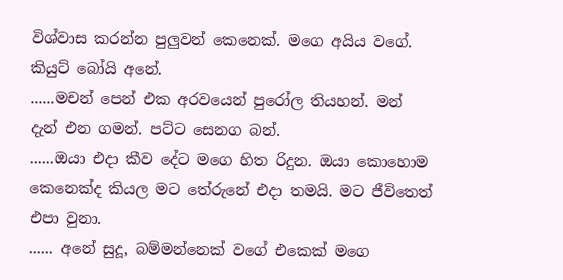විශ්වාස කරන්න පුලුවන් කෙනෙක්. මගෙ අයිය වගේ. කියුට් බෝයි අනේ.
......මචන් පෙන් එක අරවයෙන් පුරෝල තියහන්. මන් දැන් එන ගමන්. පට්ට සෙනග බන්.
......ඔයා එදා කීව දේට මගෙ හිත රිදුන. ඔයා කොහොම කෙනෙක්ද කියල මට තේරුනේ එදා තමයි. මට ජීවිතෙත් එපා වුනා.
...... අනේ සුදූ, බම්මන්නෙක් වගේ එකෙක් මගෙ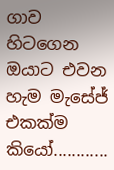ගාව හිටගෙන ඔයාට එවන හැම මැසේජ් එකක්ම කියෝ............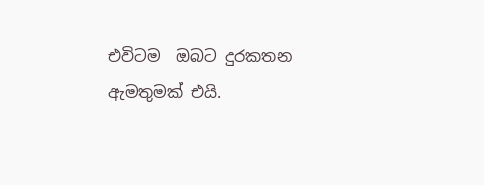එවිටම  ඔබට දුරකතන ඇමතුමක් එයි.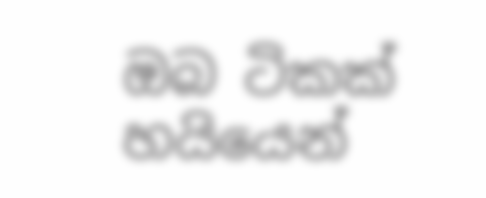ඔබ ටිකක් හයියෙන්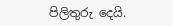පිලිතුරු දෙයි.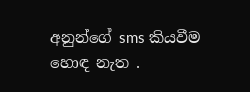අනුන්ගේ sms කියවීම හොඳ නැත .